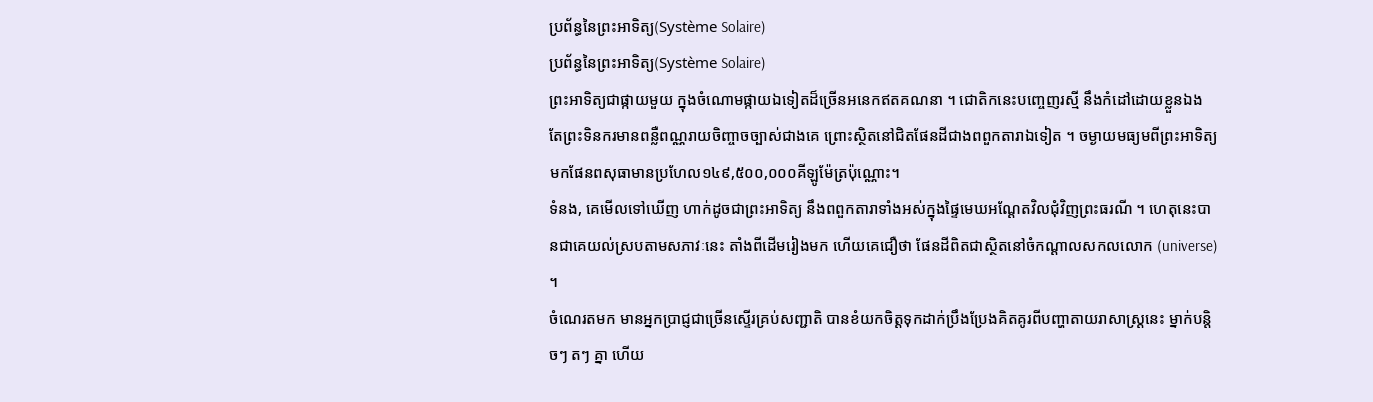ប្រព័ន្ធនៃព្រះអាទិត្យ(Système Solaire)
ប្រព័ន្ធនៃព្រះអាទិត្យ(Système Solaire)
ព្រះអាទិត្យជាផ្កាយមួយ ក្នុងចំណោមផ្កាយឯទៀតដ៏ច្រើនអនេកឥតគណនា ។ ជោតិកនេះបញ្ចេញរស្មី នឹងកំដៅដោយខ្លួនឯង តែព្រះទិនករមានពន្លឺពណ្ណរាយចិញ្ចាចច្បាស់ជាងគេ ព្រោះស្ថិតនៅជិតផែនដីជាងពពួកតារាឯទៀត ។ ចម្ងាយមធ្យមពីព្រះអាទិត្យមកផែនពសុធាមានប្រហែល១៤៩,៥០០,០០០គីឡូម៉ែត្រប៉ុណ្ណោះ។
ទំនង, គេមើលទៅឃើញ ហាក់ដូចជាព្រះអាទិត្យ នឹងពពួកតារាទាំងអស់ក្នុងផ្ទៃមេឃអណ្ដែតវិលជុំវិញព្រះធរណី ។ ហេតុនេះបានជាគេយល់ស្របតាមសភាវៈនេះ តាំងពីដើមរៀងមក ហើយគេជឿថា ផែនដីពិតជាស្ថិតនៅចំកណ្ដាលសកលលោក (universe) ។
ចំណេរតមក មានអ្នកប្រាជ្ញជាច្រើនស្ទើរគ្រប់សញ្ជាតិ បានខំយកចិត្តទុកដាក់ប្រឹងប្រែងគិតគូរពីបញ្ហាតាយរាសាស្ត្រនេះ ម្នាក់បន្តិចៗ តៗ គ្នា ហើយ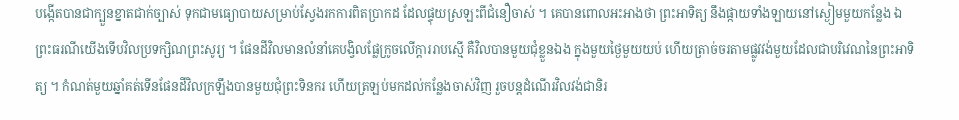បង្កើតបានជាក្បួនខ្នាតជាក់ច្បាស់ ទុកជាមធ្យោបាយសម្រាប់ស្វែងរកការពិតប្រាកដ ដែលផ្ទុយស្រឡះពីជំនឿចាស់ ។ គេបានពោលអះអាងថា ព្រះអាទិត្យ នឹងផ្កាយទាំងឡាយនៅស្ងៀមមួយកន្លែង ឯព្រះធរណីយើងទើបវិលប្រទក្សិណព្រះសូរ្យ ។ ផែនដីវិលមានលំនាំគេបង្វិលផ្លែក្រូចលើក្ដាររាបស្មើ គឺវិលបានមួយជុំខ្លួនឯង ក្នុងមួយថ្ងៃមួយយប់ ហើយត្រាច់ចរតាមផ្លូវវង់មួយដែលជាបរិវេណនៃព្រះអាទិត្យ ។ កំណត់មួយឆ្នាំគត់ទើនផែនដីវិលក្រឡឹងបានមួយជុំព្រះទិនករ ហើយត្រឡប់មកដល់កន្លែងចាស់វិញ រួចបន្តដំណើរវិលវង់ជានិរ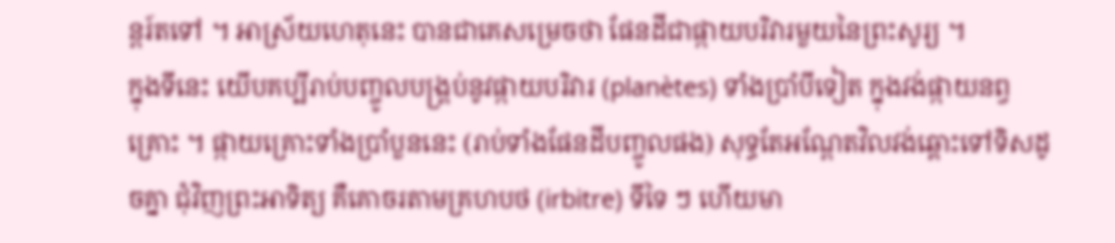ន្តរ៍តទៅ ។ អាស្រ័យហេតុនេះ បានជាគេសម្រេចថា ផែនដីជាផ្កាយបរិវារមួយនៃព្រះសូរ្យ ។
ក្នុងទីនេះ យើបគប្បីរាប់បញ្ចូលបង្គ្រប់នូវផ្កាយបរិវារ (planètes) ទាំងប្រាំបីទៀត ក្នុងវង់ផ្កាយនព្វគ្រោះ ។ ផ្កាយគ្រោះទាំងប្រាំបួននេះ (រាប់ទាំងផែនដីបញ្ចូលផង) សុទ្ធតែអណ្ដែតវិលវង់ឆ្ពោះទៅទិសដូចគ្នា ជុំវិញព្រះអាទិត្យ គឺគោចរតាមគ្រហបថ (irbitre) ទីទៃ ៗ ហើយមា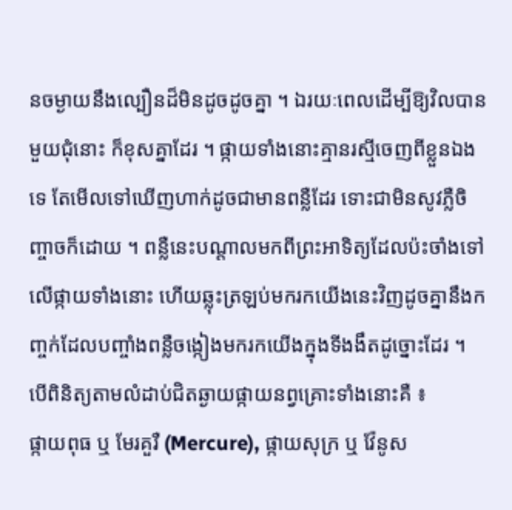នចម្ងាយនឹងល្បឿនដ៏មិនដូចដូចគ្នា ។ ឯរយៈពេលដើម្បីឱ្យវិលបានមួយជុំនោះ ក៏ខុសគ្នាដែរ ។ ផ្កាយទាំងនោះគ្មានរស្មីចេញពីខ្លួនឯងទេ តែមើលទៅឃើញហាក់ដូចជាមានពន្លឺដែរ ទោះជាមិនសូវភ្លឺចិញ្ចាចក៏ដោយ ។ ពន្លឺនេះបណ្ដាលមកពីព្រះអាទិត្យដែលប៉ះចាំងទៅលើផ្កាយទាំងនោះ ហើយឆ្លុះត្រឡប់មករកយើងនេះវិញដូចគ្នានឹងកញ្ចក់ដែលបញ្ចាំងពន្លឺចង្កៀងមករកយើងក្នុងទីងងឹតដូច្នោះដែរ ។
បើពិនិត្យតាមលំដាប់ជិតឆ្ងាយផ្កាយនព្វគ្រោះទាំងនោះគឺ ៖
ផ្កាយពុធ ឬ មែរគួរឺ (Mercure), ផ្កាយសុក្រ ឬ វ៉ែនូស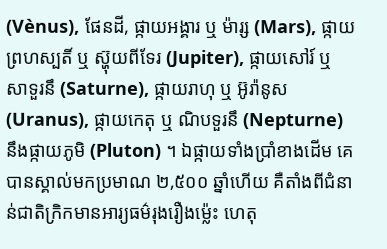(Vènus), ផែនដី, ផ្កាយអង្គារ ឬ ម៉ារ្ស (Mars), ផ្កាយព្រហស្បតិ៍ ឬ ស្ហ៊ុយពីទែរ (Jupiter), ផ្កាយសៅរ៍ ឬ សាទួរនឹ (Saturne), ផ្កាយរាហុ ឬ អ៊ូរ៉ានូស (Uranus), ផ្កាយកេតុ ឬ ណិបទួរនឹ (Nepturne) នឹងផ្កាយភូមិ (Pluton) ។ ឯផ្កាយទាំងប្រាំខាងដើម គេបានស្គាល់មកប្រមាណ ២,៥០០ ឆ្នាំហើយ គឺតាំងពីជំនាន់ជាតិក្រិកមានអារ្យធម៌រុងរឿងម្ល៉េះ ហេតុ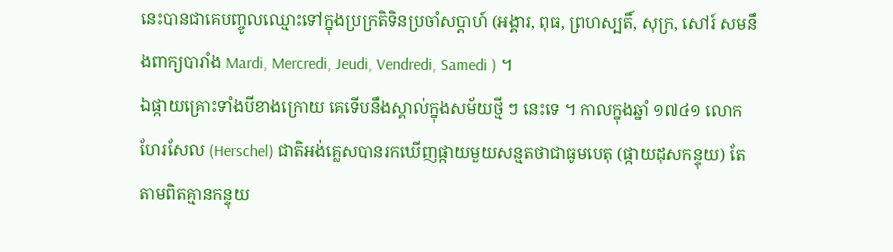នេះបានជាគេបញ្ចូលឈ្មោះទៅក្នុងប្រក្រតិទិនប្រចាំសប្ដាហ៍ (អង្គារ, ពុធ, ព្រហស្បតិ៍, សុក្រ, សៅរ៍ សមនឹងពាក្យបារាំង Mardi, Mercredi, Jeudi, Vendredi, Samedi ) ។
ឯផ្កាយគ្រោះទាំងបីខាងក្រោយ គេទើបនឹងស្គាល់ក្នុងសម័យថ្មី ៗ នេះទេ ។ កាលក្នុងឆ្នាំ ១៧៤១ លោកហែរសែល (Herschel) ជាតិអង់គ្លេសបានរកឃើញផ្កាយមួយសន្មតថាជាធូមបេតុ (ផ្កាយដុសកន្ទុយ) តែតាមពិតគ្មានកន្ទុយ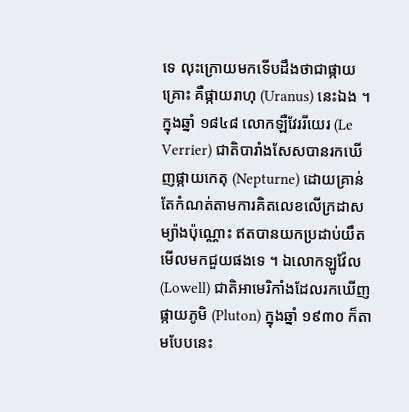ទេ លុះក្រោយមកទើបដឹងថាជាផ្កាយគ្រោះ គឺផ្កាយរាហុ (Uranus) នេះឯង ។ ក្នុងឆ្នាំ ១៨៤៨ លោកឡឺវែររីយេរ (Le Verrier) ជាតិបារាំងសែសបានរកឃើញផ្កាយកេតុ (Nepturne) ដោយគ្រាន់តែកំណត់តាមការគិតលេខលើក្រដាសម្យ៉ាងប៉ុណ្ណោះ ឥតបានយកប្រដាប់យឹតមើលមកជួយផងទេ ។ ឯលោកឡូវ៉ែល (Lowell) ជាតិអាមេរិកាំងដែលរកឃើញផ្កាយភូមិ (Pluton) ក្នុងឆ្នាំ ១៩៣០ ក៏តាមបែបនេះ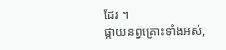ដែរ ។
ផ្កាយនព្វគ្រោះទាំងអស់,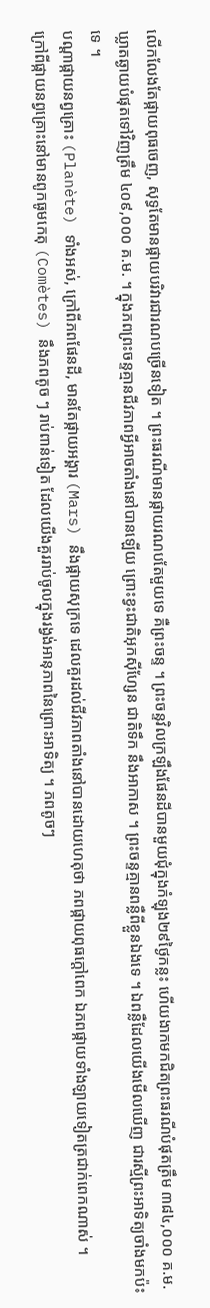លើកលែងតែផ្កាយពុធចេញ, សុទ្ធតែមានផ្កាយបរិវារជារណបច្រើនទៀត ។ ព្រះធរណីមានផ្កាយរណបតែមួយទេ គឺព្រះចន្ទ ។ ព្រះចន្ទវិលក្រឡឹងផែនដីបានមួយជុំក្នុងកំឡុង២៩ថ្ងៃកន្លះ ហើយងាកមកជិតព្រះធរណីបំផុតត្រឹម ៣៨៤,០០០ គ.ម. ឃ្លាតឆ្ងាយបំផុតទៅវិញត្រឹម ៤០៩,០០០ គ.ម. ។ ក្នុងភពព្រះចន្ទគ្មានជីវភាពអ្វីអាចតាំងនៅបានឡើយ ព្រោះខ្វះជាតិអុកស៊ីហ្សែន ជាតិទឹក នឹងអាកាស ។ ព្រះចន្ទគ្មានពន្លឺពីខ្លួនឯងទេ ។ ឯពន្លឺដែលយើងមើលឃើញ ជារស្មីព្រះអាទិត្យចាំងមកប៉ះទេ ។
បណ្ដាផ្កាយនព្វគ្រោះ (Planète) ទាំងអស់, ក្រៅពីភពផែនដី, មានតែផ្កាយអង្គារ (Mars) នឹងផ្កាយសុក្រទេ ដេលគួរដល់ជីវភាពតាំងនៅបានដោយហេតុថា ភពផ្កាយពុធក្ដៅពេក ឯភពផ្កាយទាំងឡាយទៀតត្រជាក់ពេកណាស់ ។
ក្រៅពីផ្កាយនព្វគ្រោះនៅមានពូកធូមកេតុ (Comètes) នឹងភពតូច ៗ រាប់ពាន់ទៀត ដែលយើងគួររាប់ចូលក្នុងរង្វង់អានុភាពនៃព្រោះអាទិត្យ ។ ភពតូចៗ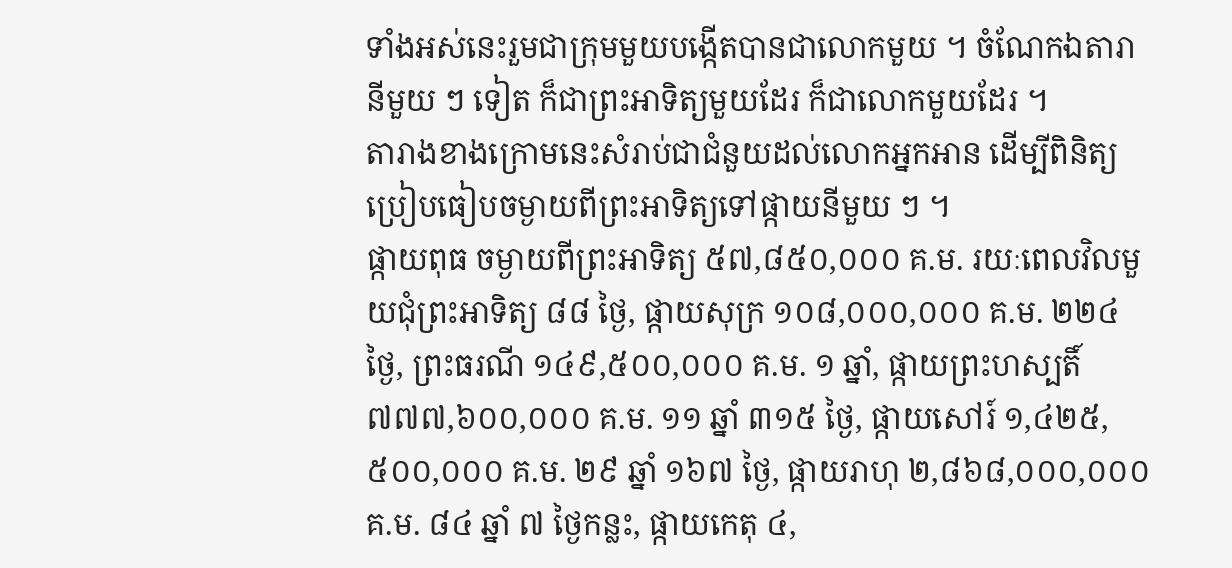ទាំងអស់នេះរួមជាក្រុមមួយបង្កើតបានជាលោកមួយ ។ ចំណែកឯតារានីមួយ ៗ ទៀត ក៏ជាព្រះអាទិត្យមួយដែរ ក៏ជាលោកមួយដែរ ។
តារាងខាងក្រោមនេះសំរាប់ជាជំនួយដល់លោកអ្នកអាន ដើម្បីពិនិត្យប្រៀបធៀបចម្ងាយពីព្រះអាទិត្យទៅផ្កាយនីមួយ ៗ ។
ផ្កាយពុធ ចម្ងាយពីព្រះអាទិត្យ ៥៧,៨៥០,០០០ គ.ម. រយៈពេលវិលមួយជុំព្រះអាទិត្យ ៨៨ ថ្ងៃ, ផ្កាយសុក្រ ១០៨,០០០,០០០ គ.ម. ២២៤ ថ្ងៃ, ព្រះធរណី ១៤៩,៥០០,០០០ គ.ម. ១ ឆ្នាំ, ផ្កាយព្រះហស្បតិ៍ ៧៧៧,៦០០,០០០ គ.ម. ១១ ឆ្នាំ ៣១៥ ថ្ងៃ, ផ្កាយសៅរ៍ ១,៤២៥,៥០០,០០០ គ.ម. ២៩ ឆ្នាំ ១៦៧ ថ្ងៃ, ផ្កាយរាហុ ២,៨៦៨,០០០,០០០ គ.ម. ៨៤ ឆ្នាំ ៧ ថ្ងៃកន្លះ, ផ្កាយកេតុ ៤,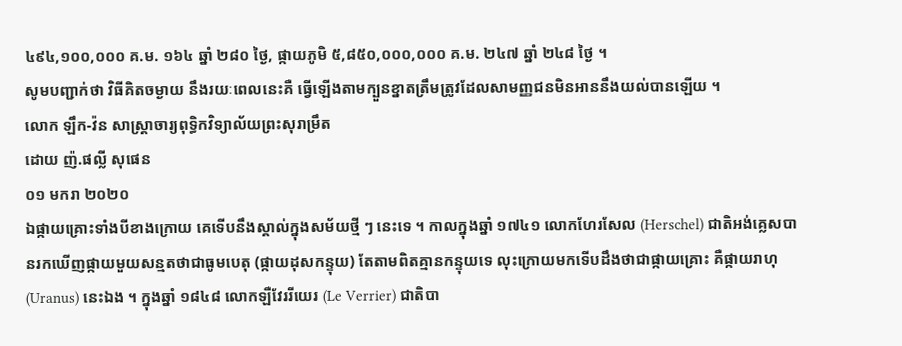៤៩៤,១០០,០០០ គ.ម. ១៦៤ ឆ្នាំ ២៨០ ថ្ងៃ, ផ្កាយភូមិ ៥,៨៥០,០០០,០០០ គ.ម. ២៤៧ ឆ្នាំ ២៤៨ ថ្ងៃ ។
សូមបញ្ជាក់ថា វិធីគិតចម្ងាយ នឹងរយៈពេលនេះគឺ ធ្វើឡើងតាមក្បួនខ្នាតត្រឹមត្រូវដែលសាមញ្ញជនមិនអាននឹងយល់បានឡើយ ។
លោក ឡឹក-វ៉ន សាស្ត្រាចារ្យពុទ្ធិកវិទ្យាល័យព្រះសុរាម្រឹត
ដោយ ញ៉.ផល្លី សុផេន
០១ មករា ២០២០
ឯផ្កាយគ្រោះទាំងបីខាងក្រោយ គេទើបនឹងស្គាល់ក្នុងសម័យថ្មី ៗ នេះទេ ។ កាលក្នុងឆ្នាំ ១៧៤១ លោកហែរសែល (Herschel) ជាតិអង់គ្លេសបានរកឃើញផ្កាយមួយសន្មតថាជាធូមបេតុ (ផ្កាយដុសកន្ទុយ) តែតាមពិតគ្មានកន្ទុយទេ លុះក្រោយមកទើបដឹងថាជាផ្កាយគ្រោះ គឺផ្កាយរាហុ (Uranus) នេះឯង ។ ក្នុងឆ្នាំ ១៨៤៨ លោកឡឺវែររីយេរ (Le Verrier) ជាតិបា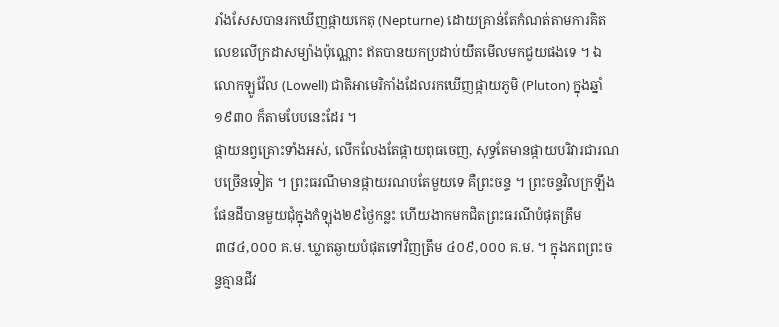រាំងសែសបានរកឃើញផ្កាយកេតុ (Nepturne) ដោយគ្រាន់តែកំណត់តាមការគិតលេខលើក្រដាសម្យ៉ាងប៉ុណ្ណោះ ឥតបានយកប្រដាប់យឹតមើលមកជួយផងទេ ។ ឯលោកឡូវ៉ែល (Lowell) ជាតិអាមេរិកាំងដែលរកឃើញផ្កាយភូមិ (Pluton) ក្នុងឆ្នាំ ១៩៣០ ក៏តាមបែបនេះដែរ ។
ផ្កាយនព្វគ្រោះទាំងអស់, លើកលែងតែផ្កាយពុធចេញ, សុទ្ធតែមានផ្កាយបរិវារជារណបច្រើនទៀត ។ ព្រះធរណីមានផ្កាយរណបតែមួយទេ គឺព្រះចន្ទ ។ ព្រះចន្ទវិលក្រឡឹងផែនដីបានមួយជុំក្នុងកំឡុង២៩ថ្ងៃកន្លះ ហើយងាកមកជិតព្រះធរណីបំផុតត្រឹម ៣៨៤,០០០ គ.ម. ឃ្លាតឆ្ងាយបំផុតទៅវិញត្រឹម ៤០៩,០០០ គ.ម. ។ ក្នុងភពព្រះចន្ទគ្មានជីវ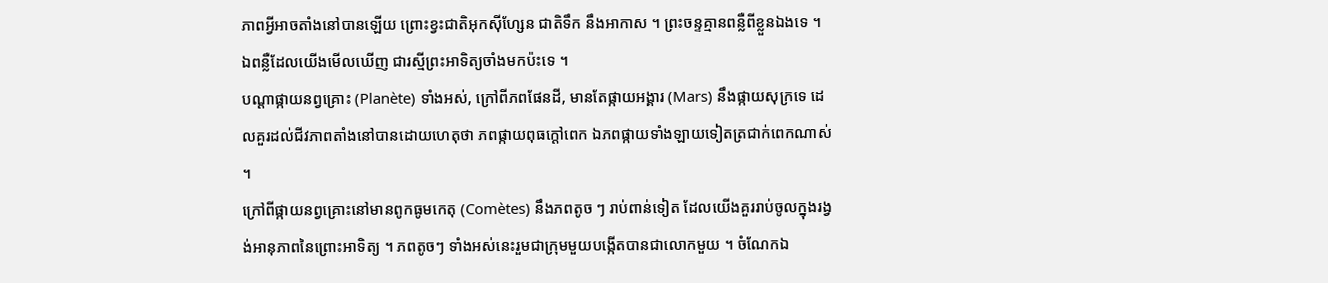ភាពអ្វីអាចតាំងនៅបានឡើយ ព្រោះខ្វះជាតិអុកស៊ីហ្សែន ជាតិទឹក នឹងអាកាស ។ ព្រះចន្ទគ្មានពន្លឺពីខ្លួនឯងទេ ។ ឯពន្លឺដែលយើងមើលឃើញ ជារស្មីព្រះអាទិត្យចាំងមកប៉ះទេ ។
បណ្ដាផ្កាយនព្វគ្រោះ (Planète) ទាំងអស់, ក្រៅពីភពផែនដី, មានតែផ្កាយអង្គារ (Mars) នឹងផ្កាយសុក្រទេ ដេលគួរដល់ជីវភាពតាំងនៅបានដោយហេតុថា ភពផ្កាយពុធក្ដៅពេក ឯភពផ្កាយទាំងឡាយទៀតត្រជាក់ពេកណាស់ ។
ក្រៅពីផ្កាយនព្វគ្រោះនៅមានពូកធូមកេតុ (Comètes) នឹងភពតូច ៗ រាប់ពាន់ទៀត ដែលយើងគួររាប់ចូលក្នុងរង្វង់អានុភាពនៃព្រោះអាទិត្យ ។ ភពតូចៗ ទាំងអស់នេះរួមជាក្រុមមួយបង្កើតបានជាលោកមួយ ។ ចំណែកឯ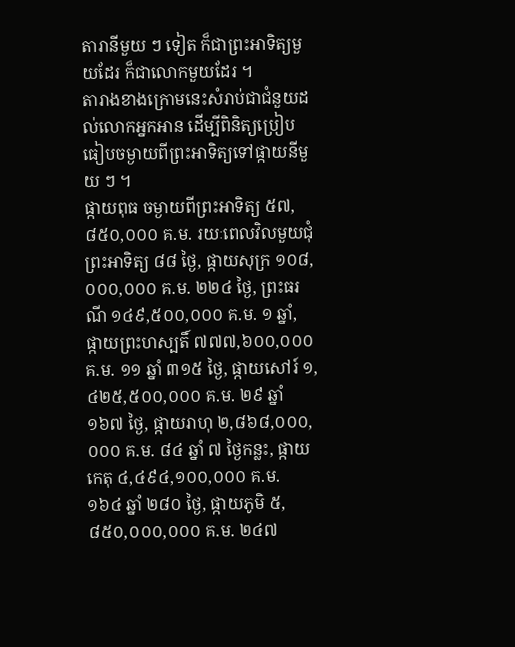តារានីមួយ ៗ ទៀត ក៏ជាព្រះអាទិត្យមួយដែរ ក៏ជាលោកមួយដែរ ។
តារាងខាងក្រោមនេះសំរាប់ជាជំនួយដល់លោកអ្នកអាន ដើម្បីពិនិត្យប្រៀបធៀបចម្ងាយពីព្រះអាទិត្យទៅផ្កាយនីមួយ ៗ ។
ផ្កាយពុធ ចម្ងាយពីព្រះអាទិត្យ ៥៧,៨៥០,០០០ គ.ម. រយៈពេលវិលមួយជុំព្រះអាទិត្យ ៨៨ ថ្ងៃ, ផ្កាយសុក្រ ១០៨,០០០,០០០ គ.ម. ២២៤ ថ្ងៃ, ព្រះធរណី ១៤៩,៥០០,០០០ គ.ម. ១ ឆ្នាំ, ផ្កាយព្រះហស្បតិ៍ ៧៧៧,៦០០,០០០ គ.ម. ១១ ឆ្នាំ ៣១៥ ថ្ងៃ, ផ្កាយសៅរ៍ ១,៤២៥,៥០០,០០០ គ.ម. ២៩ ឆ្នាំ ១៦៧ ថ្ងៃ, ផ្កាយរាហុ ២,៨៦៨,០០០,០០០ គ.ម. ៨៤ ឆ្នាំ ៧ ថ្ងៃកន្លះ, ផ្កាយកេតុ ៤,៤៩៤,១០០,០០០ គ.ម. ១៦៤ ឆ្នាំ ២៨០ ថ្ងៃ, ផ្កាយភូមិ ៥,៨៥០,០០០,០០០ គ.ម. ២៤៧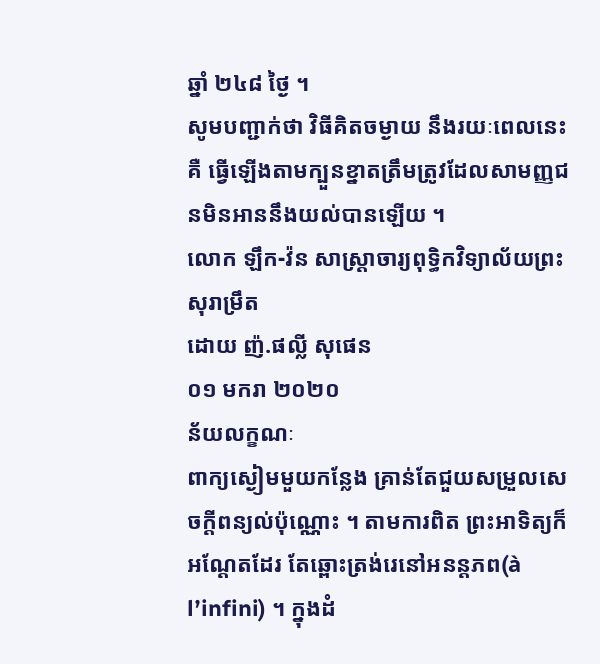ឆ្នាំ ២៤៨ ថ្ងៃ ។
សូមបញ្ជាក់ថា វិធីគិតចម្ងាយ នឹងរយៈពេលនេះគឺ ធ្វើឡើងតាមក្បួនខ្នាតត្រឹមត្រូវដែលសាមញ្ញជនមិនអាននឹងយល់បានឡើយ ។
លោក ឡឹក-វ៉ន សាស្ត្រាចារ្យពុទ្ធិកវិទ្យាល័យព្រះសុរាម្រឹត
ដោយ ញ៉.ផល្លី សុផេន
០១ មករា ២០២០
ន័យលក្ខណៈ
ពាក្យស្ងៀមមួយកន្លែង គ្រាន់តែជួយសម្រួលសេចក្តីពន្យល់ប៉ុណ្ណោះ ។ តាមការពិត ព្រះអាទិត្យក៏អណ្ដែតដែរ តែឆ្ពោះត្រង់រេនៅអនន្តភព(à lʼinfini) ។ ក្នុងដំ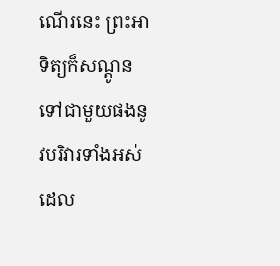ណើរនេះ ព្រះអាទិត្យក៏សណ្ដូនទៅជាមួយផងនូវបរិវារទាំងអស់ ដេល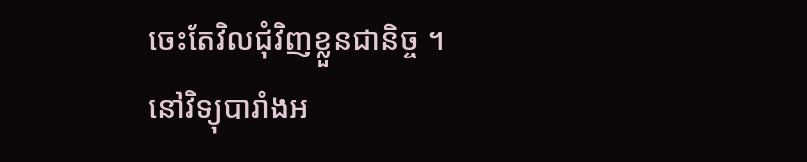ចេះតែវិលជុំវិញខ្លួនជានិច្ច ។
នៅវិទ្យុបារាំងអ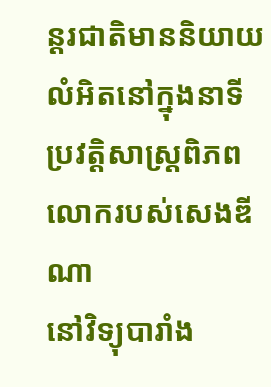ន្តរជាតិមាននិយាយលំអិតនៅក្នុងនាទីប្រវត្តិសាស្ត្រពិភពលោករបស់សេងឌីណា
នៅវិទ្យុបារាំង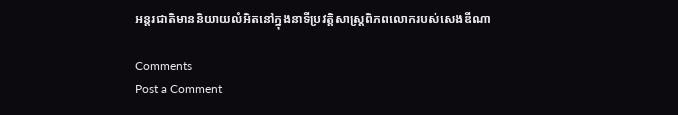អន្តរជាតិមាននិយាយលំអិតនៅក្នុងនាទីប្រវត្តិសាស្ត្រពិភពលោករបស់សេងឌីណា

Comments
Post a Comment